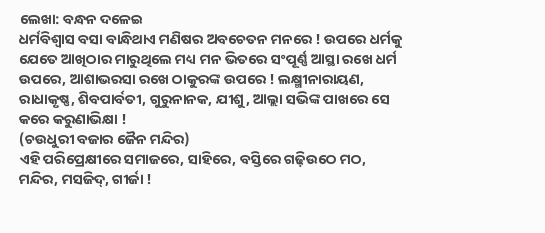ଲେଖା: ବନ୍ଧନ ଦଳେଇ
ଧର୍ମବିଶ୍ଵାସ ବସା ବାନ୍ଧିଥାଏ ମଣିଷର ଅବଚେତନ ମନରେ ! ଉପରେ ଧର୍ମକୁ ଯେତେ ଆଖିଠାର ମାରୁଥିଲେ ମଧ୍ୟ ମନ ଭିତରେ ସଂପୂର୍ଣ୍ଣ ଆସ୍ଥା ରଖେ ଧର୍ମ ଉପରେ, ଆଶାଭରସା ରଖେ ଠାକୁରଙ୍କ ଉପରେ ! ଲକ୍ଷ୍ମୀନାରାୟଣ, ରାଧାକୃଷ୍ଣ, ଶିବପାର୍ବତୀ, ଗୁରୁନାନକ, ଯୀଶୁ, ଆଲ୍ଲା ସଭିଙ୍କ ପାଖରେ ସେ କରେ କରୁଣାଭିକ୍ଷା !
(ଚଉଧୁରୀ ବଜାର ଜୈନ ମନ୍ଦିର)
ଏହି ପରିପ୍ରେକ୍ଷୀରେ ସମାଜରେ, ସାହିରେ, ବସ୍ତିରେ ଗଢ଼ିଉଠେ ମଠ, ମନ୍ଦିର, ମସଜିଦ୍, ଗୀର୍ଜା !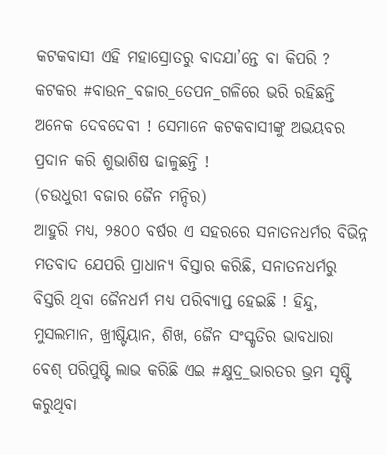କଟକବାସୀ ଏହି ମହାସ୍ରୋତରୁ ବାଦଯା’ନ୍ତେ ବା କିପରି ? କଟକର #ବାଉନ_ବଜାର_ତେପନ_ଗଳିରେ ଭରି ରହିଛନ୍ତି ଅନେକ ଦେବଦେବୀ ! ସେମାନେ କଟକବାସୀଙ୍କୁ ଅଭୟବର ପ୍ରଦାନ କରି ଶୁଭାଶିଷ ଢାଳୁଛନ୍ତି !
(ଚଉଧୁରୀ ବଜାର ଜୈନ ମନ୍ଦିର)
ଆହୁରି ମଧ୍ଯ, ୨୫୦୦ ବର୍ଷର ଏ ସହରରେ ସନାତନଧର୍ମର ବିଭିନ୍ନ ମତବାଦ ଯେପରି ପ୍ରାଧାନ୍ୟ ବିସ୍ତାର କରିଛି, ସନାତନଧର୍ମରୁ ବିସ୍ତରି ଥିବା ଜୈନଧର୍ମ ମଧ୍ୟ ପରିବ୍ୟାପ୍ତ ହେଇଛି ! ହିନ୍ଦୁ, ମୁସଲମାନ, ଖ୍ରୀଷ୍ଟିୟାନ, ଶିଖ, ଜୈନ ସଂସ୍କୃତିର ଭାବଧାରା ବେଶ୍ ପରିପୁଷ୍ଟି ଲାଭ କରିଛି ଏଇ #କ୍ଷୁଦ୍ର_ଭାରତର ଭ୍ରମ ସୃଷ୍ଟି କରୁଥିବା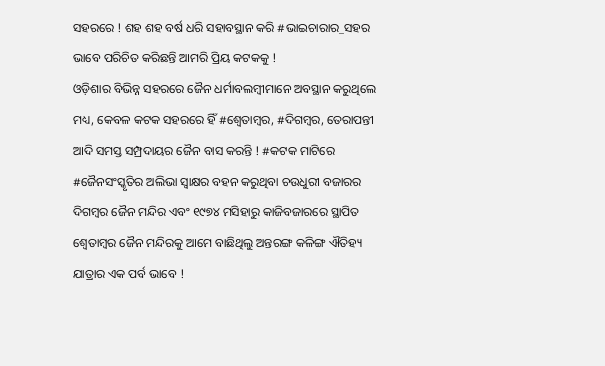ସହରରେ ! ଶହ ଶହ ବର୍ଷ ଧରି ସହାବସ୍ଥାନ କରି #ଭାଇଚାରାର_ସହର ଭାବେ ପରିଚିତ କରିଛନ୍ତି ଆମରି ପ୍ରିୟ କଟକକୁ !
ଓଡ଼ିଶାର ବିଭିନ୍ନ ସହରରେ ଜୈନ ଧର୍ମାବଲମ୍ବୀମାନେ ଅବସ୍ଥାନ କରୁଥିଲେ ମଧ୍ୟ, କେବଳ କଟକ ସହରରେ ହିଁ #ଶ୍ୱେତାମ୍ବର, #ଦିଗମ୍ବର, ତେରାପନ୍ତୀ ଆଦି ସମସ୍ତ ସମ୍ପ୍ରଦାୟର ଜୈନ ବାସ କରନ୍ତି ! #କଟକ ମାଟିରେ #ଜୈନସଂସ୍କୃତିର ଅଲିଭା ସ୍ବାକ୍ଷର ବହନ କରୁଥିବା ଚଉଧୁରୀ ବଜାରର ଦିଗମ୍ବର ଜୈନ ମନ୍ଦିର ଏବଂ ୧୯୭୪ ମସିହାରୁ କାଜିବଜାରରେ ସ୍ଥାପିତ ଶ୍ୱେତାମ୍ବର ଜୈନ ମନ୍ଦିରକୁ ଆମେ ବାଛିଥିଲୁ ଅନ୍ତରଙ୍ଗ କଳିଙ୍ଗ ଐତିହ୍ୟ ଯାତ୍ରାର ଏକ ପର୍ବ ଭାବେ !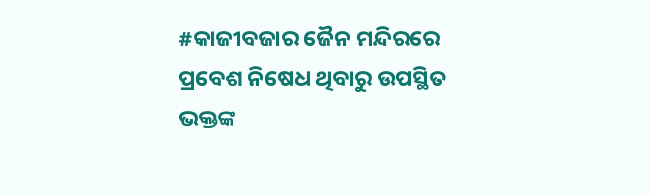#କାଜୀବଜାର ଜୈନ ମନ୍ଦିରରେ ପ୍ରବେଶ ନିଷେଧ ଥିବାରୁ ଉପସ୍ଥିତ ଭକ୍ତଙ୍କ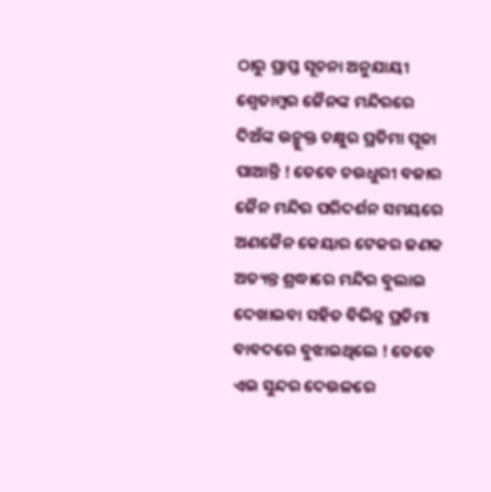ଠାରୁ ପ୍ରାପ୍ତ ସୂଚନା ଅନୁଯାୟୀ ଶ୍ୱେତାମ୍ବର ଜୈନଙ୍କ ମନ୍ଦିରରେ ଦିଅଁଙ୍କ ଉନ୍ମୁକ୍ତ ଚକ୍ଷୁର ପ୍ରତିମା ପୂଜା ପାଆନ୍ତି ! ତେବେ ଚଉଧୁରୀ ବଜାର ଜୈନ ମନ୍ଦିର ପରିଦର୍ଶନ ସମୟରେ ଅଣଜୈନ କେୟାର ଟେକର ଜଣକ ଅତ୍ୟନ୍ତ ଶ୍ରଦ୍ଧାରେ ମନ୍ଦିର ବୁଲାଇ ଦେଖାଇବା ସହିତ ବିଭିନ୍ନ ପ୍ରତିମା ବାବଦରେ ବୁଝାଇଥିଲେ ! ତେବେ ଏଇ ସୁନ୍ଦର ଦେଉଳରେ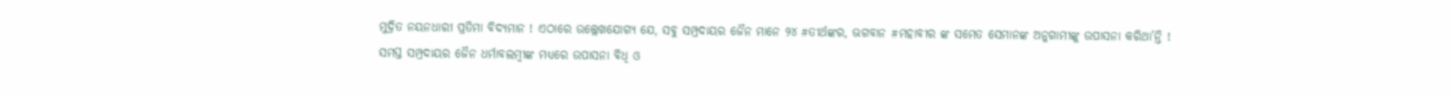ମୁଦ୍ରିତ ନୟନଧାରୀ ପ୍ରତିମା ବିଦ୍ୟମାନ ! ଏଠାରେ ଉଲ୍ଲେଖଯୋଗ୍ୟ ଯେ, ସବୁ ସମ୍ପ୍ରଦାୟର ଜୈନ ମାନେ ୨୪ #ତୀର୍ଥଙ୍କର, ଭଗବାନ #ମହାବୀର ଙ୍କ ସମେତ ସେମାନଙ୍କ ଅନୁଗାମୀଙ୍କୁ ଉପାସନା କରିଥା’ନ୍ତି !
ସମସ୍ତ ସମ୍ପ୍ରଦାୟର ଜୈନ ଧର୍ମାବଲମ୍ବୀଙ୍କ ମଧ୍ୟରେ ଉପାସନା ବିଧି ଓ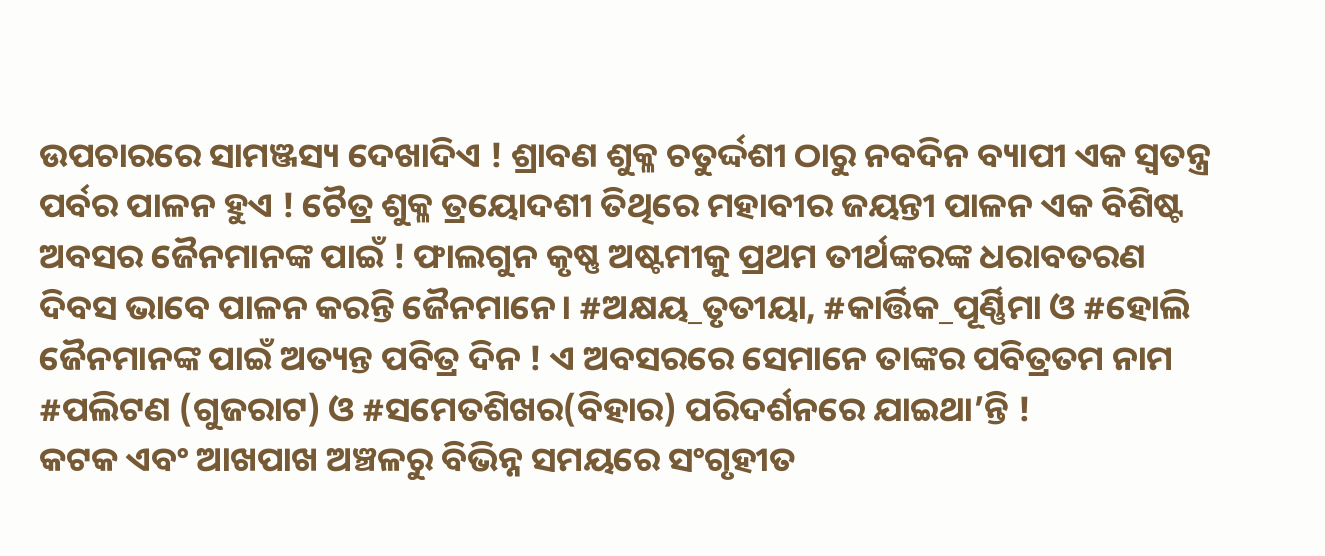ଉପଚାରରେ ସାମଞ୍ଜସ୍ୟ ଦେଖାଦିଏ ! ଶ୍ରାବଣ ଶୁକ୍ଳ ଚତୁର୍ଦ୍ଦଶୀ ଠାରୁ ନବଦିନ ବ୍ୟାପୀ ଏକ ସ୍ବତନ୍ତ୍ର ପର୍ବର ପାଳନ ହୁଏ ! ଚୈତ୍ର ଶୁକ୍ଳ ତ୍ରୟୋଦଶୀ ତିଥିରେ ମହାବୀର ଜୟନ୍ତୀ ପାଳନ ଏକ ବିଶିଷ୍ଟ ଅବସର ଜୈନମାନଙ୍କ ପାଇଁ ! ଫାଲଗୁନ କୃଷ୍ଣ ଅଷ୍ଟମୀକୁ ପ୍ରଥମ ତୀର୍ଥଙ୍କରଙ୍କ ଧରାବତରଣ ଦିବସ ଭାବେ ପାଳନ କରନ୍ତି ଜୈନମାନେ। #ଅକ୍ଷୟ_ତୃତୀୟା, #କାର୍ତ୍ତିକ_ପୂର୍ଣ୍ଣିମା ଓ #ହୋଲି ଜୈନମାନଙ୍କ ପାଇଁ ଅତ୍ୟନ୍ତ ପବିତ୍ର ଦିନ ! ଏ ଅବସରରେ ସେମାନେ ତାଙ୍କର ପବିତ୍ରତମ ନାମ #ପଲିଟଣ (ଗୁଜରାଟ) ଓ #ସମେତଶିଖର(ବିହାର) ପରିଦର୍ଶନରେ ଯାଇଥା’ନ୍ତି !
କଟକ ଏବଂ ଆଖପାଖ ଅଞ୍ଚଳରୁ ବିଭିନ୍ନ ସମୟରେ ସଂଗୃହୀତ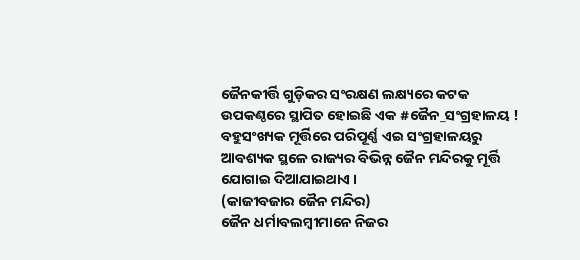ଜୈନକୀର୍ତ୍ତି ଗୁଡ଼ିକର ସଂରକ୍ଷଣ ଲକ୍ଷ୍ୟରେ କଟକ ଉପକଣ୍ଠରେ ସ୍ଥାପିତ ହୋଇଛି ଏକ #ଜୈନ_ସଂଗ୍ରହାଳୟ ! ବହୁସଂଖ୍ୟକ ମୂର୍ତ୍ତିରେ ପରିପୂର୍ଣ୍ଣ ଏଇ ସଂଗ୍ରହାଳୟରୁ ଆବଶ୍ୟକ ସ୍ଥଳେ ରାଜ୍ୟର ବିଭିନ୍ନ ଜୈନ ମନ୍ଦିରକୁ ମୂର୍ତ୍ତି ଯୋଗାଇ ଦିଆଯାଇଥାଏ ।
(କାଜୀବଜାର ଜୈନ ମନ୍ଦିର)
ଜୈନ ଧର୍ମାବଲମ୍ବୀମାନେ ନିଜର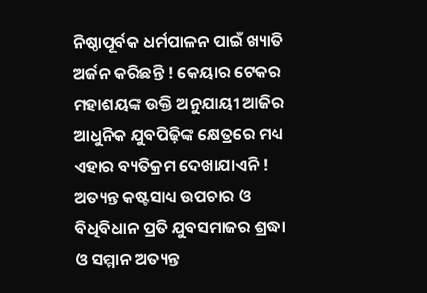ନିଷ୍ଠାପୂର୍ବକ ଧର୍ମପାଳନ ପାଇଁ ଖ୍ୟାତି ଅର୍ଜନ କରିଛନ୍ତି ! କେୟାର ଟେକର ମହାଶୟଙ୍କ ଉକ୍ତି ଅନୁଯାୟୀ ଆଜିର ଆଧୁନିକ ଯୁବପିଢ଼ିଙ୍କ କ୍ଷେତ୍ରରେ ମଧ୍ୟ ଏହାର ବ୍ୟତିକ୍ରମ ଦେଖାଯାଏନି ! ଅତ୍ୟନ୍ତ କଷ୍ଟସାଧ୍ୟ ଉପଚାର ଓ ବିଧିବିଧାନ ପ୍ରତି ଯୁବସମାଜର ଶ୍ରଦ୍ଧା ଓ ସମ୍ମାନ ଅତ୍ୟନ୍ତ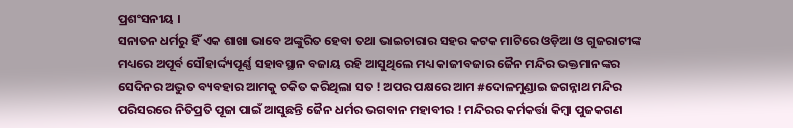ପ୍ରଶଂସନୀୟ ।
ସନାତନ ଧର୍ମରୁ ହିଁ ଏକ ଶାଖା ଭାବେ ଅଙ୍କୁରିତ ହେବା ତଥା ଭାଇଚାରାର ସହର କଟକ ମାଟିରେ ଓଡ଼ିଆ ଓ ଗୁଜରାଟୀଙ୍କ ମଧ୍ୟରେ ଅପୂର୍ବ ସୌହାର୍ଦ୍ଦ୍ୟପୂର୍ଣ୍ଣ ସହାବସ୍ଥାନ ବଜାୟ ରହି ଆସୁଥିଲେ ମଧ୍ୟ କାଜୀବଜାର ଜୈନ ମନ୍ଦିର ଭକ୍ତମାନଙ୍କର ସେଦିନର ଅଦ୍ଭୁତ ବ୍ୟବହାର ଆମକୁ ଚକିତ କରିଥିଲା ସତ ! ଅପର ପକ୍ଷରେ ଆମ #ଦୋଳମୁଣ୍ଡାଇ ଜଗନ୍ନାଥ ମନ୍ଦିର ପରିସରରେ ନିତିପ୍ରତି ପୂଜା ପାଇଁ ଆସୁଛନ୍ତି ଜୈନ ଧର୍ମର ଭଗବାନ ମହାବୀର ! ମନ୍ଦିରର କର୍ମକର୍ତ୍ତା କିମ୍ବା ପୁଜକଗଣ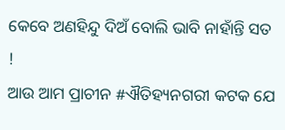କେବେ ଅଣହିନ୍ଦୁ ଦିଅଁ ବୋଲି ଭାବି ନାହାଁନ୍ତି ସତ !
ଆଉ ଆମ ପ୍ରାଚୀନ #ଐତିହ୍ୟନଗରୀ କଟକ ଯେ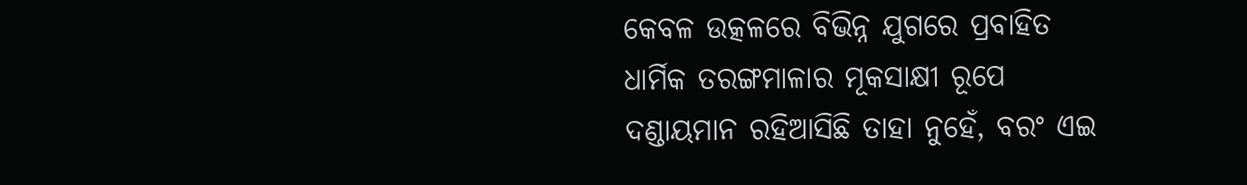କେବଳ ଉତ୍କଳରେ ବିଭିନ୍ନ ଯୁଗରେ ପ୍ରବାହିତ ଧାର୍ମିକ ତରଙ୍ଗମାଳାର ମୂକସାକ୍ଷୀ ରୂପେ ଦଣ୍ଡାୟମାନ ରହିଆସିଛି ତାହା ନୁହେଁ, ବରଂ ଏଇ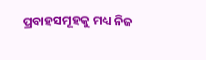ପ୍ରବାହସମୂହକୁ ମଧ୍ୟ ନିଜ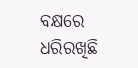ବକ୍ଷରେ ଧରିରଖିଛି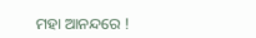ମହା ଆନନ୍ଦରେ !